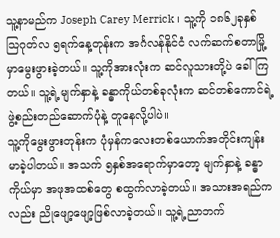သူ့နာမည်က Joseph Carey Merrick ၊ သူ့ကို ၁၈၆၂ခုနှစ် သြဂုတ်လ ၅ရက်နေ့တုန်းက အင်္ဂလန်နိုင်ငံ လက်ဆက်စတာမြို့မှာမွေးဖွားခဲ့တယ်။ သူ့ကိုအားလုံးက ဆင်လူသားတို့ပဲ ခေါ်ကြတယ်။ သူ့ရဲ့မျက်နှာနဲ့ ခန္ဓာကိုယ်တစ်ခုလုံးက ဆင်တစ်ကောင်ရဲ့ ဖွဲ့စည်းတည်ဆောက်ပုံနဲ့ တူနေလို့ပါပဲ။
သူ့ကိုမွေးဖွားတုန်းက ပုံမှန်ကလေးတစ်ယောက်အတိုင်းကျန်းမာခဲ့ပါတယ်။ အသက် ၅နှစ်အရောက်မှာတော့ မျက်နှာနဲ့ ခန္ဓာကိုယ်မှာ အဖုအထစ်တွေ စထွက်လာခဲ့တယ်။ အသားအရည်ကလည်း ညိုဖျော့ဖျော့ဖြစ်လာခဲ့တယ်။ သူ့ရဲ့ညာဘက်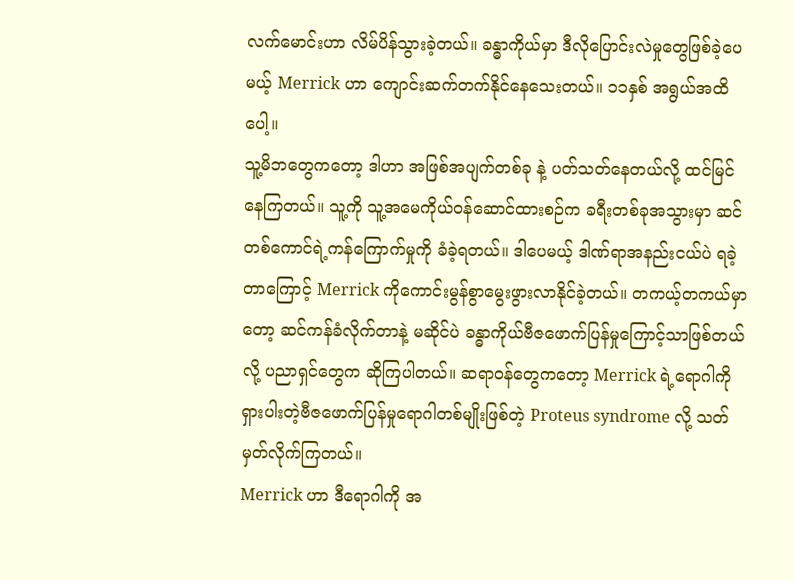လက်မောင်းဟာ လိမ်ပိန်သွားခဲ့တယ်။ ခန္ဓာကိုယ်မှာ ဒီလိုပြောင်းလဲမှုတွေဖြစ်ခဲ့ပေမယ့် Merrick ဟာ ကျောင်းဆက်တက်နိုင်နေသေးတယ်။ ၁၁နှစ် အရွယ်အထိပေါ့။
သူ့မိဘတွေကတော့ ဒါဟာ အဖြစ်အပျက်တစ်ခု နဲ့ ပတ်သတ်နေတယ်လို့ ထင်မြင်နေကြတယ်။ သူ့ကို သူ့အမေကိုယ်ဝန်ဆောင်ထားစဉ်က ခရီးတစ်ခုအသွားမှာ ဆင်တစ်ကောင်ရဲ့ကန်ကြောက်မှုကို ခံခဲ့ရတယ်။ ဒါပေမယ့် ဒါဏ်ရာအနည်းငယ်ပဲ ရခဲ့တာကြောင့် Merrick ကိုကောင်းမွန်စွာမွေးဖွားလာနိုင်ခဲ့တယ်။ တကယ့်တကယ်မှာတော့ ဆင်ကန်ခံလိုက်တာနဲ့ မဆိုင်ပဲ ခန္ဓာကိုယ်ဗီဇဖောက်ပြန်မှုကြောင့်သာဖြစ်တယ်လို့ ပညာရှင်တွေက ဆိုကြပါတယ်။ ဆရာဝန်တွေကတော့ Merrick ရဲ့ရောဂါကို ရှားပါးတဲ့ဗီဇဖောက်ပြန်မှုရောဂါတစ်မျိုးဖြစ်တဲ့ Proteus syndrome လို့ သတ်မှတ်လိုက်ကြတယ်။
Merrick ဟာ ဒီရောဂါကို အ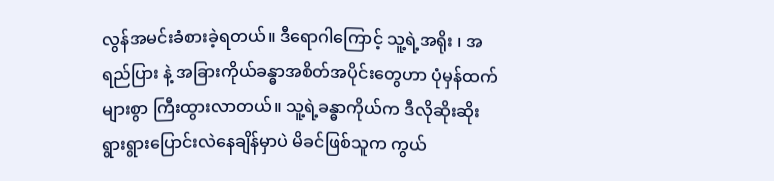လွန်အမင်းခံစားခဲ့ရတယ်။ ဒီရောဂါကြောင့် သူ့ရဲ့အရိုး ၊ အရည်ပြား နဲ့ အခြားကိုယ်ခန္ဓာအစိတ်အပိုင်းတွေဟာ ပုံမှန်ထက်များစွာ ကြီးထွားလာတယ်။ သူ့ရဲ့ခန္ဓာကိုယ်က ဒီလိုဆိုးဆိုးရွားရွားပြောင်းလဲနေချိန်မှာပဲ မိခင်ဖြစ်သူက ကွယ်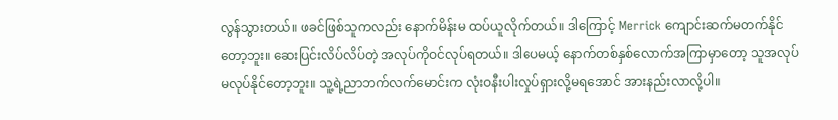လွန်သွားတယ်။ ဖခင်ဖြစ်သူကလည်း နောက်မိန်းမ ထပ်ယူလိုက်တယ်။ ဒါကြောင့် Merrick ကျောင်းဆက်မတက်နိုင်တော့ဘူး။ ဆေးပြင်းလိပ်လိပ်တဲ့ အလုပ်ကိုဝင်လုပ်ရတယ်။ ဒါပေမယ့် နောက်တစ်နှစ်လောက်အကြာမှာတော့ သူအလုပ်မလုပ်နိုင်တော့ဘူး။ သူ့ရဲ့ညာဘက်လက်မောင်းက လုံးဝနီးပါးလှုပ်ရှားလို့မရအောင် အားနည်းလာလို့ပါ။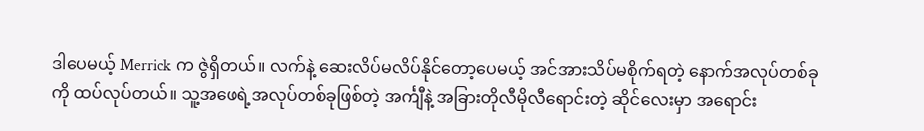ဒါပေမယ့် Merrick က ဇွဲရှိတယ်။ လက်နဲ့ ဆေးလိပ်မလိပ်နိုင်တော့ပေမယ့် အင်အားသိပ်မစိုက်ရတဲ့ နောက်အလုပ်တစ်ခုကို ထပ်လုပ်တယ်။ သူ့အဖေရဲ့အလုပ်တစ်ခုဖြစ်တဲ့ အင်္ကျီနဲ့ အခြားတိုလီမိုလီရောင်းတဲ့ ဆိုင်လေးမှာ အရောင်း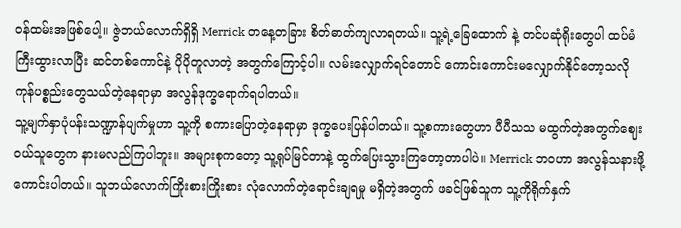ဝန်ထမ်းအဖြစ်ပေါ့။ ဇွဲဘယ်လောက်ရှိရှိ Merrick တနေ့တခြား စိတ်ဓာတ်ကျလာရတယ်။ သူ့ရဲ့ခြေထောက် နဲ့ တင်ပဆုံရိုးတွေပါ ထပ်မံကြီးထွားလာပြီး ဆင်တစ်ကောင်နဲ့ ပိုပိုတူလာတဲ့ အတွက်ကြောင့်ပါ။ လမ်းလျှောက်ရင်တောင် ကောင်းကောင်းမလျှောက်နိုင်တော့သလို ကုန်ပစ္စည်းတွေသယ်တဲ့နေရာမှာ အလွန်ဒုက္ခရောက်ရပါတယ်။
သူ့မျက်နှာပုံပန်းသဏ္ဍာန်ပျက်မှုဟာ သူ့ကို စကားပြောတဲ့နေရာမှာ ဒုက္ခပေးပြန်ပါတယ်။ သူ့စကားတွေဟာ ပီပီသသ မထွက်တဲ့အတွက်ဈေးဝယ်သူတွေက နားမလည်ကြပါဘူး။ အများစုကတော့ သူ့ရုပ်မြင်တာနဲ့ ထွက်ပြေးသွားကြတော့တာပါပဲ။ Merrick ဘဝဟာ အလွန်သနားဖို့ကောင်းပါတယ်။ သူဘယ်လောက်ကြိုးစားကြိုးစား လုံလောက်တဲ့ရောင်းချရမှု မရှိတဲ့အတွက် ဖခင်ဖြစ်သူက သူ့ကိုရိုက်နှက်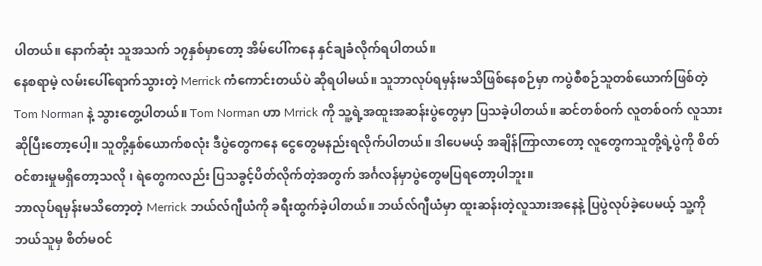ပါတယ်။ နောက်ဆုံး သူအသက် ၁၇နှစ်မှာတော့ အိမ်ပေါ်ကနေ နှင်ချခံလိုက်ရပါတယ်။
နေစရာမဲ့ လမ်းပေါ်ရောက်သွားတဲ့ Merrick ကံကောင်းတယ်ပဲ ဆိုရပါမယ်။ သူဘာလုပ်ရမှန်းမသိဖြစ်နေစဉ်မှာ ကပွဲစီစဉ်သူတစ်ယောက်ဖြစ်တဲ့ Tom Norman နဲ့ သွားတွေ့ပါတယ်။ Tom Norman ဟာ Mrrick ကို သူ့ရဲ့အထူးအဆန်းပွဲတွေမှာ ပြသခဲ့ပါတယ်။ ဆင်တစ်ဝက် လူတစ်ဝက် လူသားဆိုပြီးတော့ပေါ့။ သူတို့နှစ်ယောက်စလုံး ဒီပွဲတွေကနေ ငွေတွေမနည်းရလိုက်ပါတယ်။ ဒါပေမယ့် အချိန်ကြာလာတော့ လူတွေကသူတို့ရဲ့ပွဲကို စိတ်ဝင်စားမှုမရှိတော့သလို ၊ ရဲတွေကလည်း ပြသခွင့်ပိတ်လိုက်တဲ့အတွက် အင်္ဂလန်မှာပွဲတွေမပြရတော့ပါဘူး။
ဘာလုပ်ရမှန်းမသိတော့တဲ့ Merrick ဘယ်လ်ဂျီယံကို ခရီးထွက်ခဲ့ပါတယ်။ ဘယ်လ်ဂျီယံမှာ ထူးဆန်းတဲ့လူသားအနေနဲ့ ပြပွဲလုပ်ခဲ့ပေမယ့် သူ့ကို ဘယ်သူမှ စိတ်မဝင်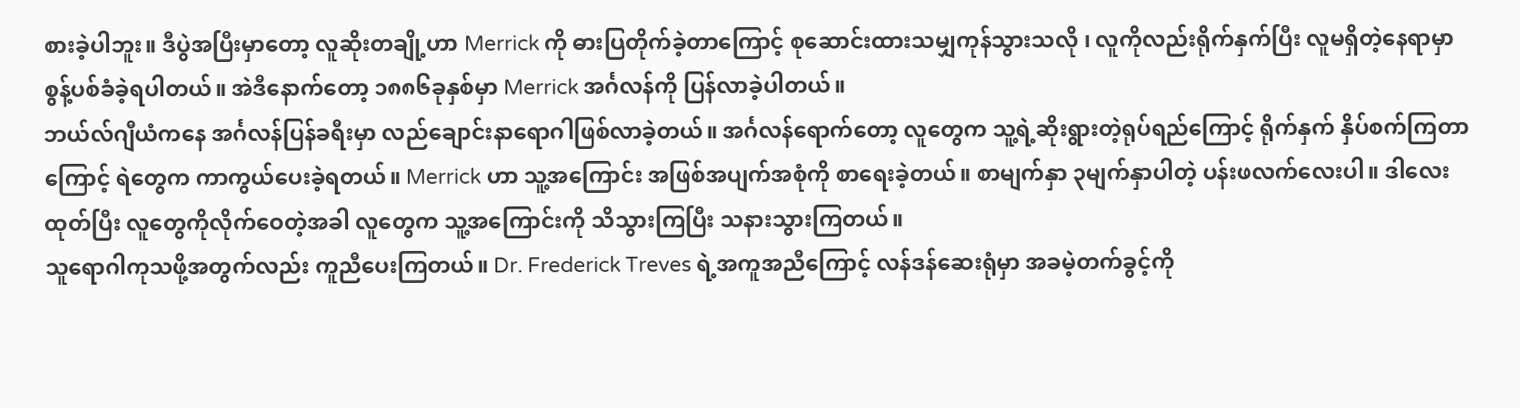စားခဲ့ပါဘူး။ ဒီပွဲအပြီးမှာတော့ လူဆိုးတချို့ဟာ Merrick ကို ဓားပြတိုက်ခဲ့တာကြောင့် စုဆောင်းထားသမျှကုန်သွားသလို ၊ လူကိုလည်းရိုက်နှက်ပြီး လူမရှိတဲ့နေရာမှာ စွန့်ပစ်ခံခဲ့ရပါတယ်။ အဲဒီနောက်တော့ ၁၈၈၆ခုနှစ်မှာ Merrick အင်္ဂလန်ကို ပြန်လာခဲ့ပါတယ်။
ဘယ်လ်ဂျီယံကနေ အင်္ဂလန်ပြန်ခရီးမှာ လည်ချောင်းနာရောဂါဖြစ်လာခဲ့တယ်။ အင်္ဂလန်ရောက်တော့ လူတွေက သူ့ရဲ့ဆိုးရွားတဲ့ရုပ်ရည်ကြောင့် ရိုက်နှက် နှိပ်စက်ကြတာကြောင့် ရဲတွေက ကာကွယ်ပေးခဲ့ရတယ်။ Merrick ဟာ သူ့အကြောင်း အဖြစ်အပျက်အစုံကို စာရေးခဲ့တယ်။ စာမျက်နှာ ၃မျက်နှာပါတဲ့ ပန်းဖလက်လေးပါ။ ဒါလေးထုတ်ပြီး လူတွေကိုလိုက်ဝေတဲ့အခါ လူတွေက သူ့အကြောင်းကို သိသွားကြပြီး သနားသွားကြတယ်။
သူရောဂါကုသဖို့အတွက်လည်း ကူညီပေးကြတယ်။ Dr. Frederick Treves ရဲ့အကူအညီကြောင့် လန်ဒန်ဆေးရုံမှာ အခမဲ့တက်ခွင့်ကို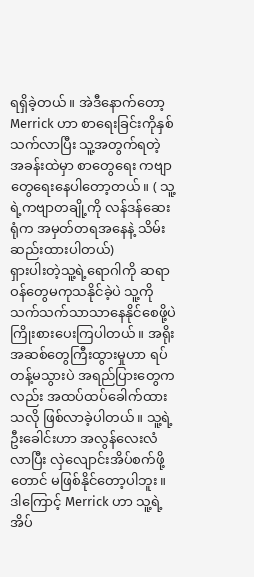ရရှိခဲ့တယ်။ အဲဒီနောက်တော့ Merrick ဟာ စာရေးခြင်းကိုနှစ်သက်လာပြီး သူ့အတွက်ရတဲ့ အခန်းထဲမှာ စာတွေရေး ကဗျာတွေရေးနေပါတော့တယ်။ ( သူ့ရဲ့ကဗျာတချို့ကို လန်ဒန်ဆေးရုံက အမှတ်တရအနေနဲ့ သိမ်းဆည်းထားပါတယ်)
ရှားပါးတဲ့သူ့ရဲ့ရောဂါကို ဆရာဝန်တွေမကုသနိုင်ခဲ့ပဲ သူ့ကိုသက်သက်သာသာနေနိုင်စေဖို့ပဲ ကြိုးစားပေးကြပါတယ်။ အရိုးအဆစ်တွေကြီးထွားမှုဟာ ရပ်တန့်မသွားပဲ အရည်ပြားတွေကလည်း အထပ်ထပ်ခေါက်ထားသလို ဖြစ်လာခဲ့ပါတယ်။ သူ့ရဲ့ဦးခေါင်းဟာ အလွန်လေးလံလာပြီး လှဲလျောင်းအိပ်စက်ဖို့တောင် မဖြစ်နိုင်တော့ပါဘူး။
ဒါကြောင့် Merrick ဟာ သူ့ရဲ့အိပ်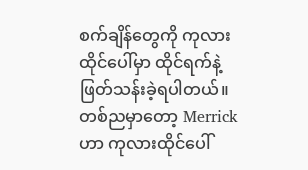စက်ချိန်တွေကို ကုလားထိုင်ပေါ်မှာ ထိုင်ရက်နဲ့ ဖြတ်သန်းခဲ့ရပါတယ်။ တစ်ညမှာတော့ Merrick ဟာ ကုလားထိုင်ပေါ်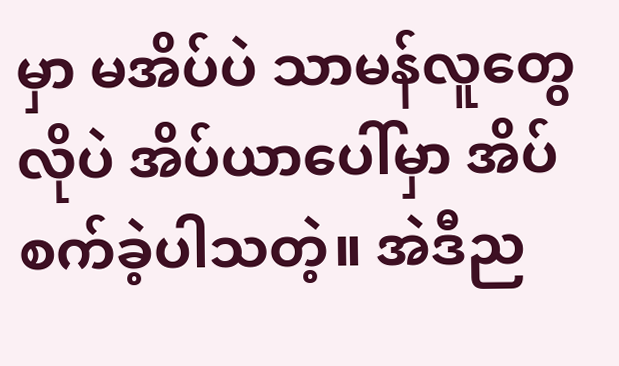မှာ မအိပ်ပဲ သာမန်လူတွေလိုပဲ အိပ်ယာပေါ်မှာ အိပ်စက်ခဲ့ပါသတဲ့။ အဲဒီည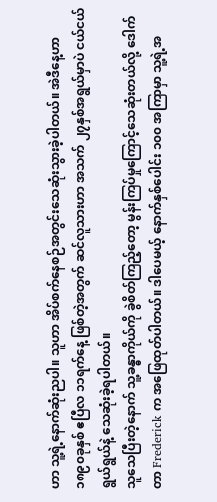ဟာ သူ့ရဲ့နောက်ဆုံးညပါ။ သူဟာ အိပ်စက်နေစဉ်အတွင်းသေဆုံးသွားခဲ့ပါတယ်။ အဲဒီနေ့ဟာ ၁၈၉၀ခုနှစ် ဧပြီလ ၁၁ရက်နေ့ ဖြစ်တဲ့အတွက် ဆင်လူသားဟာ အသက် ၂၇နှစ်အရွယ်မှာပဲ ငယ်ငယ်ရွယ်ရွယ်နဲ့ သေဆုံးခဲ့ရပါတယ်။
သူသေပြီးတဲ့နောက် သူ့ခန္ဓာကိုယ်ကို ခွဲစိတ်ကြည့်တော့ မွန်းကြပ်မှုကြောင့်သေဆုံးတယ်လို့ ဒေါက်တာ Frederick က အဖြေထုတ်ပါတယ်။ ဒါပေမယ့် နောက်နှစ်ပေါင်း ၁၀၀ အကြာမှာ သူ့ရဲ့အ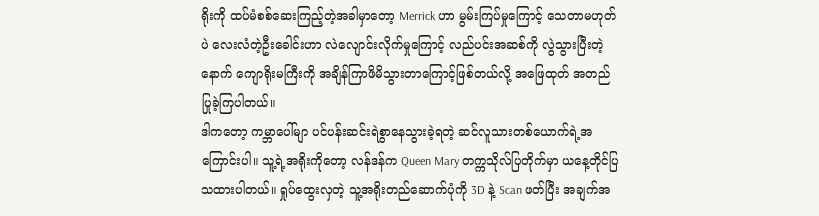ရိုးကို ထပ်မံစစ်ဆေးကြည့်တဲ့အခါမှာတော့ Merrick ဟာ မွမ်းကြပ်မှုကြောင့် သေတာမဟုတ်ပဲ လေးလံတဲ့ဦးခေါင်းဟာ လဲလျောင်းလိုက်မှုကြောင့် လည်ပင်းအဆစ်ကို လွဲသွားပြီးတဲ့နောက် ကျောရိုးမကြီးကို အချိန်ကြာဖိမိသွားတာကြောင့်ဖြစ်တယ်လို့ အဖြေထုတ် အတည်ပြုခဲ့ကြပါတယ်။
ဒါကတော့ ကမ္ဘာပေါ်မျာ ပင်ပန်းဆင်းရဲစွာနေသွားခဲ့ရတဲ့ ဆင်လူသားတစ်ယောက်ရဲ့အကြောင်းပါ။ သူ့ရဲ့အရိုးကိုတော့ လန်ဒန်က Queen Mary တက္ကသိုလ်ပြတိုက်မှာ ယနေ့တိုင်ပြသထားပါတယ်။ ရှုပ်ထွေးလှတဲ့ သူ့အရိုးတည်ဆောက်ပုံကို 3D နဲ့ Scan ဖတ်ပြီး အချက်အ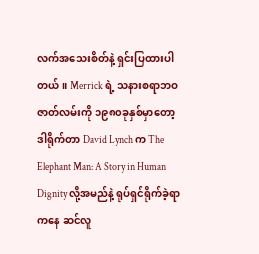လက်အသေးစိတ်နဲ့ ရှင်းပြထားပါတယ်။ Merrick ရဲ့ သနားစရာဘဝဇာတ်လမ်းကို ၁၉၈၀ခုနှစ်မှာတော့ ဒါရိုက်တာ David Lynch က The Elephant Man: A Story in Human Dignity လို့အမည်နဲ့ ရုပ်ရှင်ရိုက်ခဲ့ရာကနေ ဆင်လူ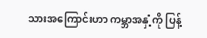သားအကြောင်းဟာ ကမ္ဘာအနှံ့ကို ပြန့်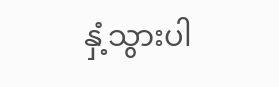နှံ့သွားပါ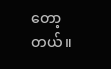တော့တယ်။